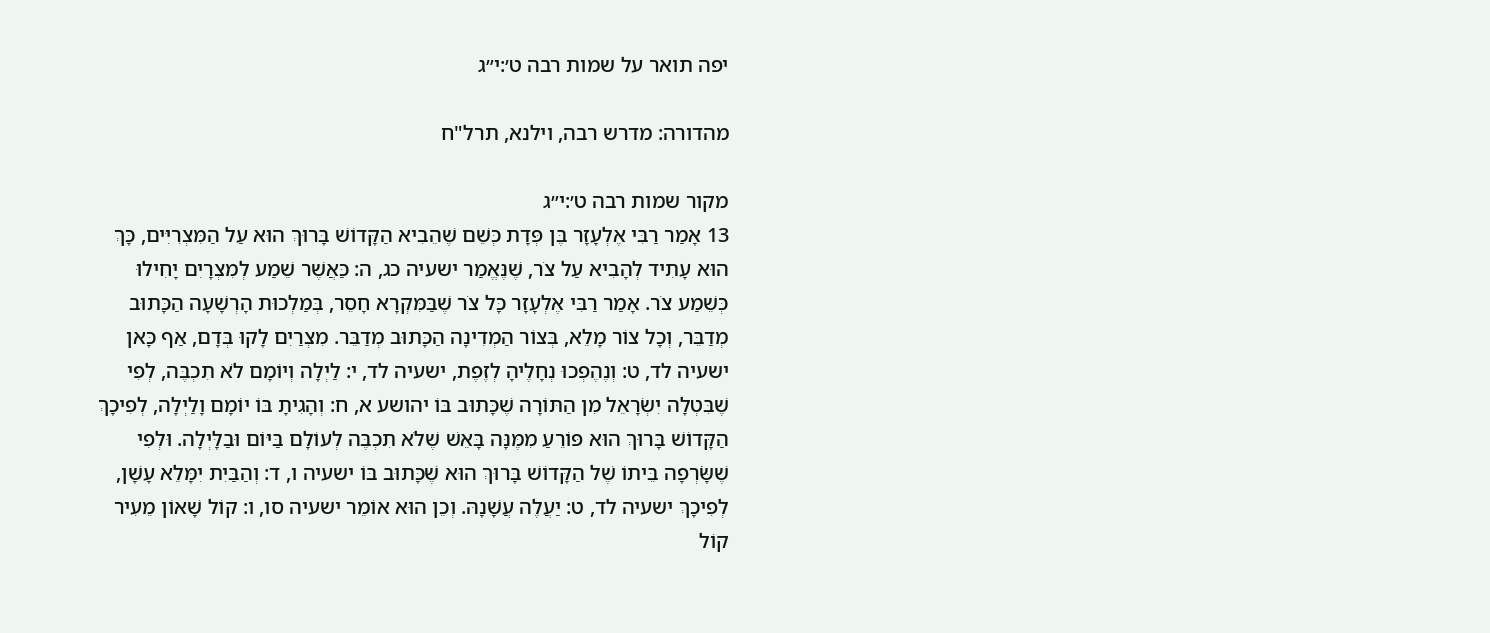יפה תואר על שמות רבה ט׳:י״ג

מהדורה: מדרש רבה, וילנא, תרל"ח

מקור שמות רבה ט׳:י״ג
13 אָמַר רַבִּי אֶלְעָזָר בֶּן פְּדָת כְּשֵׁם שֶׁהֵבִיא הַקָּדוֹשׁ בָּרוּךְ הוּא עַל הַמִּצְרִיִּים, כָּךְ הוּא עָתִיד לְהָבִיא עַל צֹר, שֶׁנֶּאֱמַר ישעיה כג, ה: כַּאֲשֶׁר שֵׁמַע לְמִצְרָיִם יָחִילוּ כְּשֵׁמַע צֹר. אָמַר רַבִּי אֶלְעָזָר כָּל צֹר שֶׁבַּמִּקְרָא חָסֵר, בְּמַלְכוּת הָרְשָׁעָה הַכָּתוּב מְדַבֵּר, וְכָל צוֹר מָלֵא, בְּצוֹר הַמְדִינָה הַכָּתוּב מְדַבֵּר. מִצְרַיִם לָקוּ בְּדָם, אַף כָּאן ישעיה לד, ט: וְנֶהֶפְכוּ נְחָלֶיהָ לְזֶפֶת, ישעיה לד, י: לַיְלָה וְיוֹמָם לֹא תִכְבֶּה, לְפִי שֶׁבִּטְלָה יִשְׂרָאֵל מִן הַתּוֹרָה שֶׁכָּתוּב בּוֹ יהושע א, ח: וְהָגִיתָ בּוֹ יוֹמָם וָלַיְלָה, לְפִיכָךְ הַקָּדוֹשׁ בָּרוּךְ הוּא פּוֹרֵעַ מִמֶּנָּה בָּאֵשׁ שֶׁלֹא תִכְבֶּה לְעוֹלָם בַּיּוֹם וּבַלָּיְלָה. וּלְפִי שֶׁשָֹּׂרְפָה בֵּיתוֹ שֶׁל הַקָּדוֹשׁ בָּרוּךְ הוּא שֶׁכָּתוּב בּוֹ ישעיה ו, ד: וְהַבַּיִת יִמָּלֵא עָשָׁן, לְפִיכָךְ ישעיה לד, ט: יַעֲלֶה עֲשָׁנָהּ. וְכֵן הוּא אוֹמֵר ישעיה סו, ו: קוֹל שָׁאוֹן מֵעִיר קוֹל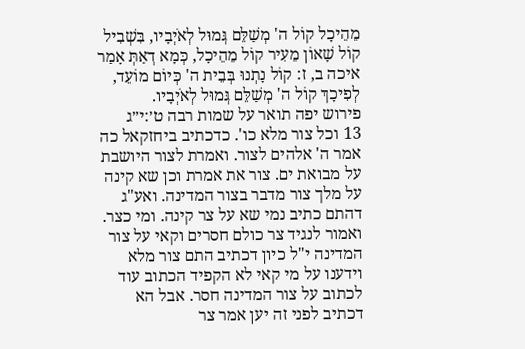מֵהֵיכָל קוֹל ה' מְשַׁלֵּם גְּמוּל לְאֹיְבָיו, בִּשְׁבִיל קוֹל שָׁאוֹן מֵעִיר קוֹל מֵהֵיכָל, כְּמָא דְאַתְּ אָמַר איכה ב, ז: קוֹל נָתְנוּ בְּבֵית ה' כְּיוֹם מוֹעֵד, לְפִיכָךְ קוֹל ה' מְשַׁלֵּם גְּמוּל לְאֹיְבָיו.
פירוש יפה תואר על שמות רבה ט׳:י״ג
13 וכל צור מלא כו'. כדכתיב ביחזקאל כה אמר ה' אלהים לצור. ואמרת לצור היושבת על מבואת ים. צור את אמרת וכן שא קינה על מלך צור מדבר בצור המדינה. ואע"ג דהתם כתיב נמי שא על צר קינה. ומי כצר. ואמור לנגיד צר כולם חסרים וקאי על צור המדינה י"ל כיון דכתיב התם צור מלא וידענו על מי קאי לא הקפיד הכתוב עוד לכתוב על צור המדינה חסר. אבל הא דכתיב לפני זה יען אמר צר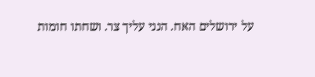על ירושלים האח. הנני עליך צר. ושחתו חומות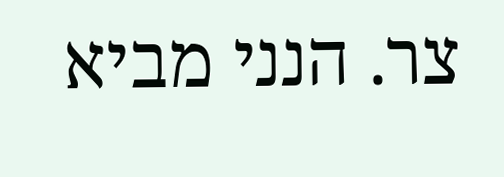צר. הנני מביא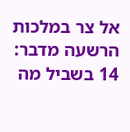אל צר במלכות הרשעה מדבר:
14 בשביל מה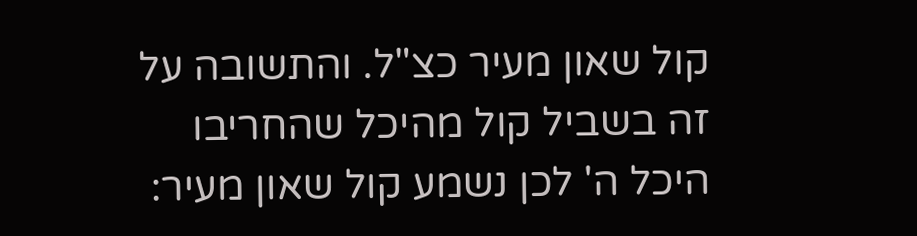קול שאון מעיר כצ"ל. והתשובה על זה בשביל קול מהיכל שהחריבו היכל ה' לכן נשמע קול שאון מעיר: